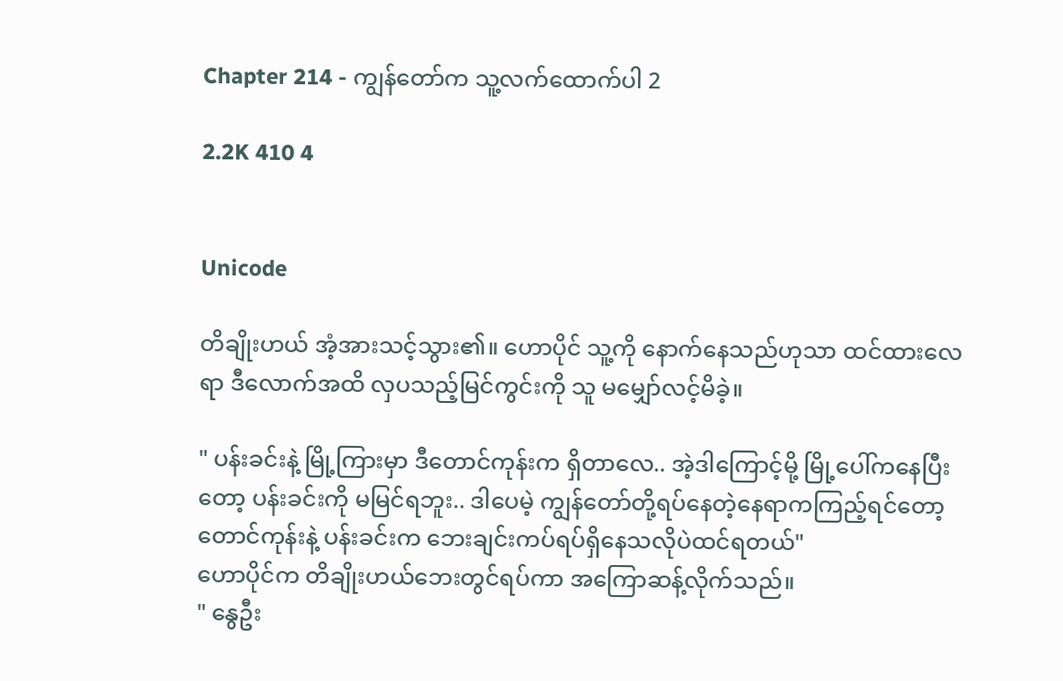Chapter 214 - ကျွန်တော်က သူ့လက်ထောက်ပါ 2

2.2K 410 4


Unicode

တိချိုးဟယ် အံ့အားသင့်သွား၏။ ဟောပိုင် သူ့ကို နောက်နေသည်ဟုသာ ထင်ထားလေရာ ဒီလောက်အထိ လှပသည့်မြင်ကွင်းကို သူ မမျှော်လင့်မိခဲ့။

" ပန်းခင်းနဲ့ မြို့ကြားမှာ ဒီတောင်ကုန်းက ရှိတာလေ.. အဲ့ဒါကြောင့်မို့ မြို့ပေါ်ကနေပြီးတော့ ပန်းခင်းကို မမြင်ရဘူး.. ဒါပေမဲ့ ကျွန်တော်တို့ရပ်နေတဲ့နေရာကကြည့်ရင်တော့ တောင်ကုန်းနဲ့ ပန်းခင်းက ဘေးချင်းကပ်ရပ်ရှိနေသလိုပဲထင်ရတယ်"
ဟောပိုင်က တိချိုးဟယ်ဘေးတွင်ရပ်ကာ အကြောဆန့်လိုက်သည်။
" နွေဦး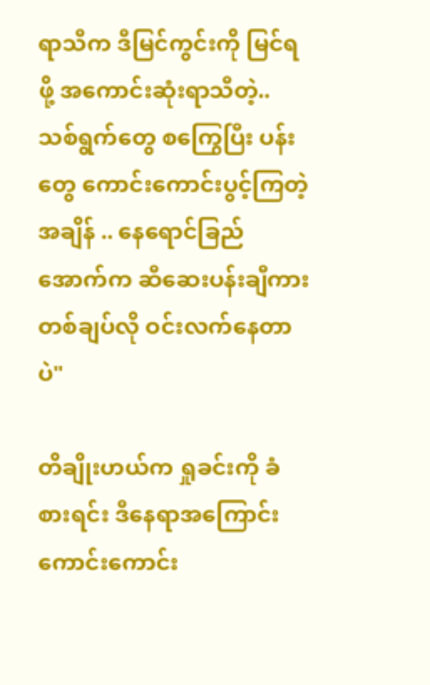ရာသီက ဒီမြင်ကွင်းကို မြင်ရဖို့ အကောင်းဆုံးရာသီတဲ့.. သစ်ရွက်တွေ စကြွေပြီး ပန်းတွေ ကောင်းကောင်းပွင့်ကြတဲ့အချိန် .. နေရောင်ခြည်အောက်က ဆီဆေးပန်းချီကားတစ်ချပ်လို ဝင်းလက်နေတာပဲ"

တိချိုးဟယ်က ရှုခင်းကို ခံစားရင်း ဒီနေရာအကြောင်း ကောင်းကောင်း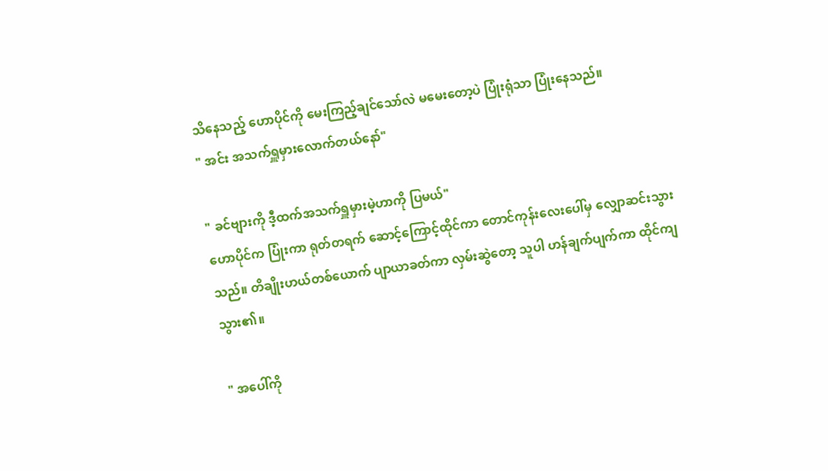သိနေသည့် ဟောပိုင်ကို မေးကြည့်ချင်သော်လဲ မမေးတော့ပဲ ပြုံးရုံသာ ပြုံးနေသည်။
" အင်း အသက်ရှူမှားလောက်တယ်နော်"

" ခင်ဗျားကို ဒီ့ထက်အသက်ရှူမှားမဲ့ဟာကို ပြမယ်"
ဟောပိုင်က ပြုံးကာ ရုတ်တရက် ဆောင့်ကြောင့်ထိုင်ကာ တောင်ကုန်းလေးပေါ်မှ လျှောဆင်းသွားသည်။ တိချိုးဟယ်တစ်ယောက် ပျာယာခတ်ကာ လှမ်းဆွဲတော့ သူပါ ဟန်ချက်ပျက်ကာ ထိုင်ကျသွား၏။

" အပေါ်ကို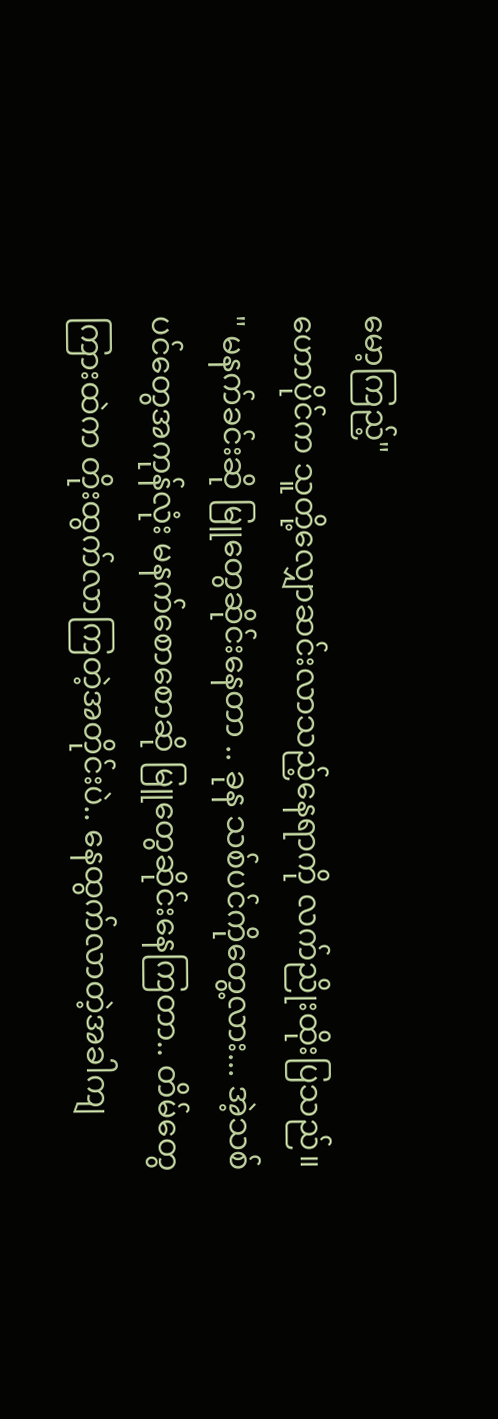မော့ကြည့်"
ဟောပိုင်က သူတို့လျှောဆင်းလာသည့်နေရာကို လက်ညိုးထိုးပြသည်။
" မနက်ခင်းဆို မြူတွေဆိုင်းနေတာ .. ခုန သစ်ပင်ကိုတွေ့လား... အဲ့သစ်ပင်တွေအကုန်လုံး မနက်စောစောဆို မြူတွေဆိုင်းနေကြတာ.. တိမ်တွေကြားထဲက တိုးထွက်လာကြတဲ့အတိုင်းပဲ.. နေထွက်လာတဲ့အခါကျ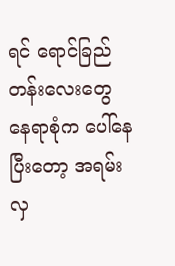ရင် ရောင်ခြည်တန်းလေးတွေ နေရာစုံက ပေါ်နေပြီးတော့ အရမ်းလှ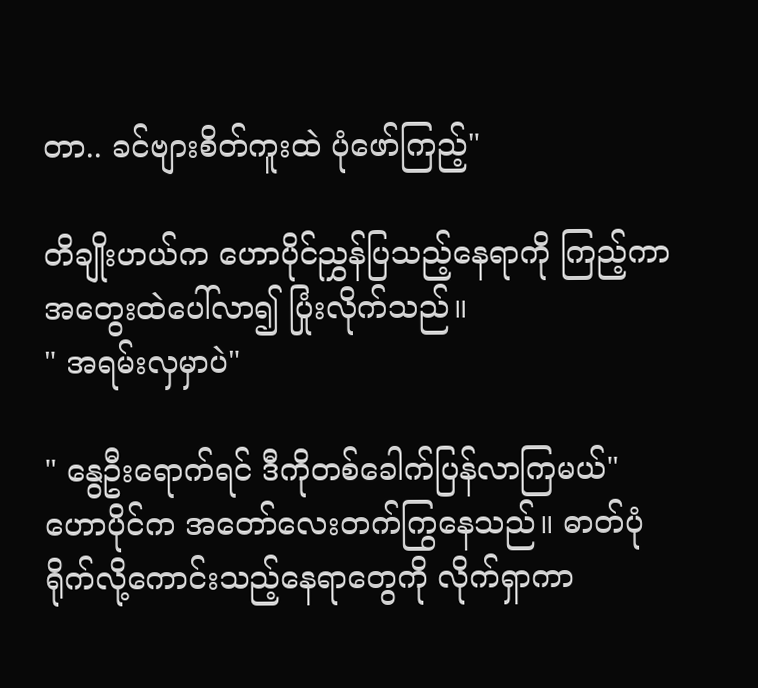တာ.. ခင်ဗျားစိတ်ကူးထဲ ပုံဖော်ကြည့်"

တိချိုးဟယ်က ဟောပိုင်ညွှန်ပြသည့်နေရာကို ကြည့်ကာ အတွေးထဲပေါ်လာ၍ ပြုံးလိုက်သည်။
" အရမ်းလှမှာပဲ"

" နွေဦးရောက်ရင် ဒီကိုတစ်ခေါက်ပြန်လာကြမယ်"
ဟောပိုင်က အတော်လေးတက်ကြွနေသည်။ ဓာတ်ပုံရိုက်လို့ကောင်းသည့်နေရာတွေကို လိုက်ရှာကာ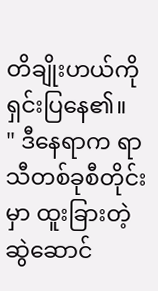တိချိုးဟယ်ကို ရှင်းပြနေ၏။
" ဒီနေရာက ရာသီတစ်ခုစီတိုင်းမှာ ထူးခြားတဲ့ဆွဲဆောင်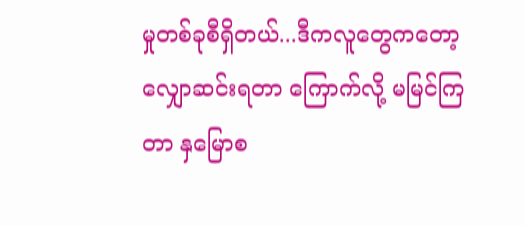မှုတစ်ခုစီရှိတယ်...ဒီကလူတွေကတော့ လျှောဆင်းရတာ ကြောက်လို့ မမြင်ကြတာ နှမြောစ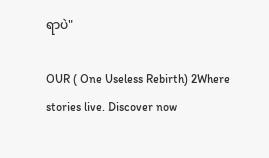ရာပဲ"

OUR ( One Useless Rebirth) 2Where stories live. Discover now